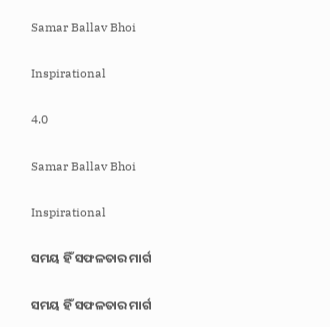Samar Ballav Bhoi

Inspirational

4.0

Samar Ballav Bhoi

Inspirational

ସମୟ ହିଁ ସଫଳତାର ମାର୍ଗ

ସମୟ ହିଁ ସଫଳତାର ମାର୍ଗ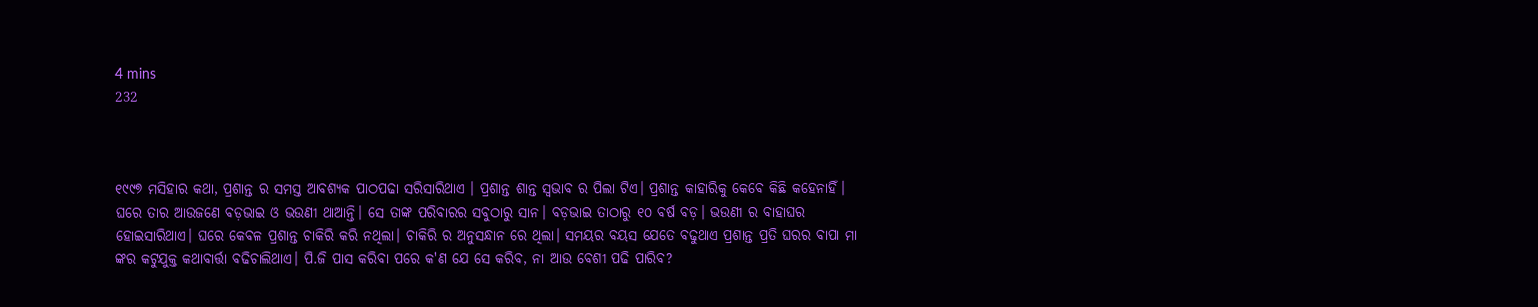4 mins
232



୧୯୯୭ ମସିହାର କଥା, ପ୍ରଶାନ୍ତ ର ସମସ୍ତ ଆବଶ୍ୟକ ପାଠପଢା ସରିସାରିଥାଏ । ପ୍ରଶାନ୍ତ ଶାନ୍ତ ସ୍ଵଭାବ ର ପିଲା ଟିଏ। ପ୍ରଶାନ୍ତ କାହାରିକୁ କେବେ କିଛି କହେନାହିଁ। ଘରେ ତାର ଆଉଜଣେ ବଡ଼ଭାଇ ଓ ଭଉଣୀ ଥାଆନ୍ତି। ସେ ତାଙ୍କ ପରିବାରର ସବୁଠାରୁ ସାନ। ବଡ଼ଭାଇ ତାଠାରୁ ୧୦ ବର୍ଷ ବଡ଼। ଭଉଣୀ ର ବାହାଘର ହୋଇସାରିଥାଏ। ଘରେ କେବଳ ପ୍ରଶାନ୍ତ ଚାକିରି କରି ନଥିଲା। ଚାକିରି ର ଅନୁସନ୍ଧାନ ରେ ଥିଲା। ସମୟର ବୟସ ଯେତେ ବଢୁଥାଏ ପ୍ରଶାନ୍ତ ପ୍ରତି ଘରର ବାପା ମା ଙ୍କର କଟୁଯୁକ୍ତ କଥାବାର୍ତ୍ତା ବଢିଚାଲିଥାଏ। ପି.ଜି ପାସ କରିବା ପରେ କ'ଣ ଯେ ସେ କରିବ, ନା ଆଉ ବେଶୀ ପଢି ପାରିବ?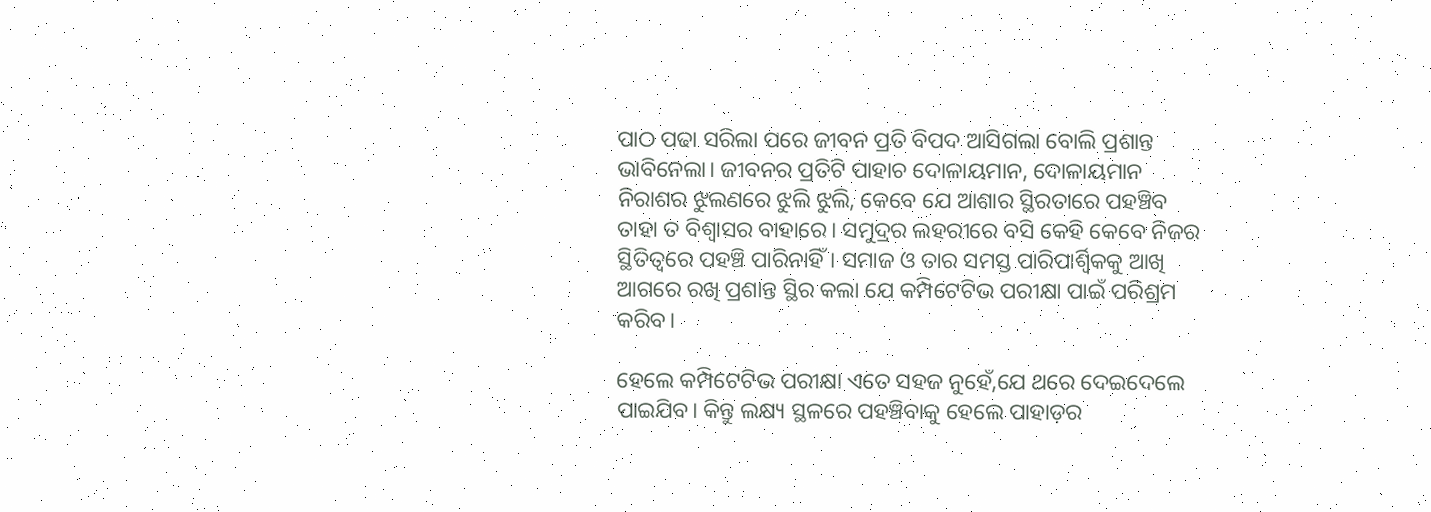ପାଠ ପଢା ସରିଲା ପରେ ଜୀବନ ପ୍ରତି ବିପଦ ଆସିଗଲା ବୋଲି ପ୍ରଶାନ୍ତ ଭାବିନେଲା। ଜୀବନର ପ୍ରତିଟି ପାହାଚ ଦୋଳାୟମାନ, ଦୋଳାୟମାନ ନିରାଶର ଝୁଲଣରେ ଝୁଲି ଝୁଲି, କେବେ ଯେ ଆଶାର ସ୍ଥିରତାରେ ପହଞ୍ଚିବ ତାହା ତ ବିଶ୍ବାସର ବାହାରେ। ସମୁଦ୍ରର ଲହରୀରେ ବସି କେହି କେବେ ନିଜର ସ୍ଥିତିତ୍ବରେ ପହଞ୍ଚି ପାରିନାହିଁ। ସମାଜ ଓ ତାର ସମସ୍ତ ପାରିପାର୍ଶ୍ବିକକୁ ଆଖି ଆଗରେ ରଖି ପ୍ରଶାନ୍ତ ସ୍ଥିର କଲା ଯେ କମ୍ପିଟେଟିଭ ପରୀକ୍ଷା ପାଇଁ ପରିଶ୍ରମ କରିବ।

ହେଲେ କମ୍ପିଟେଟିଭ ପରୀକ୍ଷା ଏତେ ସହଜ ନୁହେଁ,ଯେ ଥରେ ଦେଇଦେଲେ ପାଇଯିବ। କିନ୍ତୁ ଲକ୍ଷ୍ୟ ସ୍ଥଳରେ ପହଞ୍ଚିବାକୁ ହେଲେ ପାହାଡ଼ର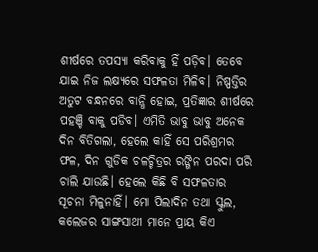ଶୀର୍ଷରେ ତପସ୍ୟା କରିବାକୁ ହିଁ ପଡ଼ିବ। ତେବେ ଯାଇ ନିଜ ଲକ୍ଷ୍ୟରେ ସଫଳତା ମିଳିବ। ନିଷ୍ପତ୍ତିର ଅତୁଟ ବନ୍ଧନରେ ବାନ୍ଧି ହୋଇ, ପ୍ରତିଜ୍ଞାର ଶୀର୍ଷରେ ପହଞ୍ଚି ବାକୁ ପଡିବ। ଏମିତି ଭାବୁ ଭାବୁ ଅନେକ ଦିନ ବିତିଗଲା, ହେଲେ କାହିଁ ସେ ପରିଶ୍ରମର ଫଳ, ଦିନ ଗୁଡିକ ଚଳଚ୍ଚିତ୍ରର ରଙ୍ଗିନ ପରଦା ପରି ଚାଲି ଯାଉଛି। ହେଲେ କିଛି ବି ସଫଳତାର ସୂଚନା ମିଳୁନାହିଁ। ମୋ ପିଲାଦିନ ତଥା ସ୍କୁଲ, କଲେଜର ସାଙ୍ଗସାଥୀ ମାନେ ପ୍ରାୟ କିଏ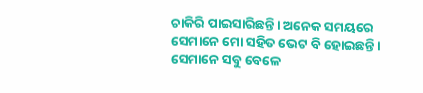ଚାକିରି ପାଇସାରିଛନ୍ତି। ଅନେକ ସମୟରେ ସେମାନେ ମୋ ସହିତ ଭେଟ ବି ହୋଇଛନ୍ତି। ସେମାନେ ସବୁ ବେଳେ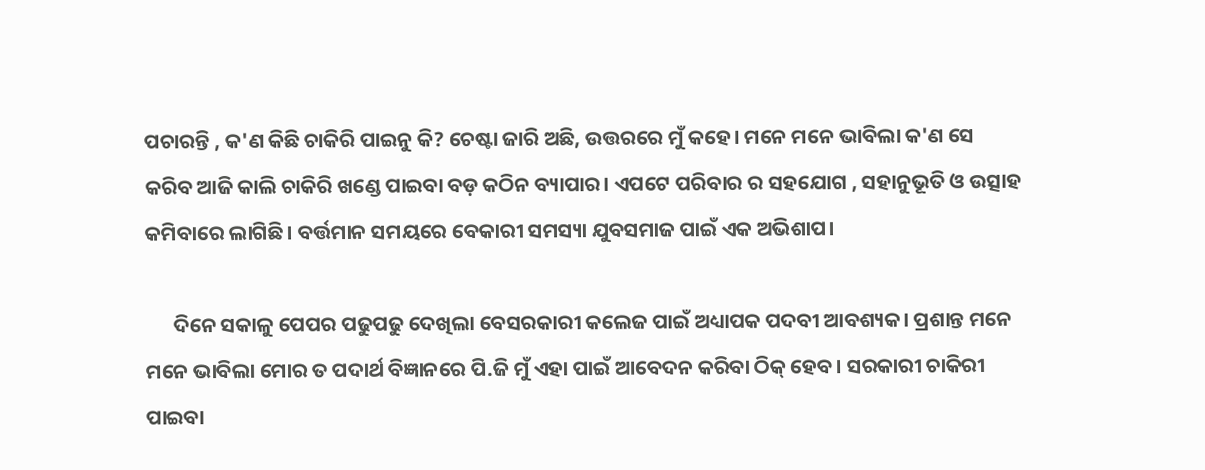ପଚାରନ୍ତି , କ'ଣ କିଛି ଚାକିରି ପାଇନୁ କି? ଚେଷ୍ଟା ଜାରି ଅଛି, ଉତ୍ତରରେ ମୁଁ କହେ। ମନେ ମନେ ଭାବିଲା କ'ଣ ସେ କରିବ ଆଜି କାଲି ଚାକିରି ଖଣ୍ଡେ ପାଇବା ବଡ଼ କଠିନ ବ୍ୟାପାର। ଏପଟେ ପରିବାର ର ସହଯୋଗ , ସହାନୁଭୂତି ଓ ଉତ୍ସାହ କମିବାରେ ଲାଗିଛି। ବର୍ତ୍ତମାନ ସମୟରେ ବେକାରୀ ସମସ୍ୟା ଯୁବସମାଜ ପାଇଁ ଏକ ଅଭିଶାପ।

      ଦିନେ ସକାଳୁ ପେପର ପଢୁପଢୁ ଦେଖିଲା ବେସରକାରୀ କଲେଜ ପାଇଁ ଅଧ୍ୟାପକ ପଦବୀ ଆବଶ୍ୟକ। ପ୍ରଶାନ୍ତ ମନେ ମନେ ଭାବିଲା ମୋର ତ ପଦାର୍ଥ ବିଜ୍ଞାନରେ ପି.ଜି ମୁଁ ଏହା ପାଇଁ ଆବେଦନ କରିବା ଠିକ୍ ହେବ। ସରକାରୀ ଚାକିରୀ ପାଇବା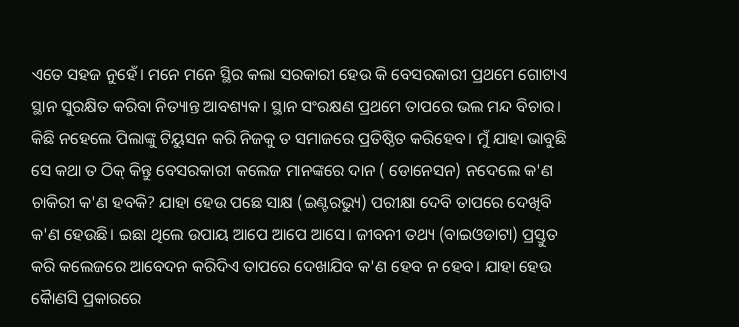ଏତେ ସହଜ ନୁହେଁ। ମନେ ମନେ ସ୍ଥିର କଲା ସରକାରୀ ହେଉ କି ବେସରକାରୀ ପ୍ରଥମେ ଗୋଟାଏ ସ୍ଥାନ ସୁରକ୍ଷିତ କରିବା ନିତ୍ୟାନ୍ତ ଆବଶ୍ୟକ। ସ୍ଥାନ ସଂରକ୍ଷଣ ପ୍ରଥମେ ତାପରେ ଭଲ ମନ୍ଦ ବିଚାର। କିଛି ନହେଲେ ପିଲାଙ୍କୁ ଟିୟୁସନ କରି ନିଜକୁ ତ ସମାଜରେ ପ୍ରତିଷ୍ଠିତ କରିହେବ। ମୁଁ ଯାହା ଭାବୁଛି ସେ କଥା ତ ଠିକ୍ କିନ୍ତୁ ବେସରକାରୀ କଲେଜ ମାନଙ୍କରେ ଦାନ ( ଡୋନେସନ) ନଦେଲେ କ'ଣ ଚାକିରୀ କ'ଣ ହବକି? ଯାହା ହେଉ ପଛେ ସାକ୍ଷ (ଇଣ୍ଟରଭ୍ୟୁ) ପରୀକ୍ଷା ଦେବି ତାପରେ ଦେଖିବି କ'ଣ ହେଉଛି। ଇଛା ଥିଲେ ଉପାୟ ଆପେ ଆପେ ଆସେ। ଜୀବନୀ ତଥ୍ୟ (ବାଇଓଡାଟା) ପ୍ରସ୍ତୁତ କରି କଲେଜରେ ଆବେଦନ କରିଦିଏ ତାପରେ ଦେଖାଯିବ କ'ଣ ହେବ ନ ହେବ। ଯାହା ହେଉ କୋୖଣସି ପ୍ରକାରରେ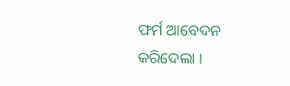ଫର୍ମ ଆବେଦନ କରିଦେଲା ।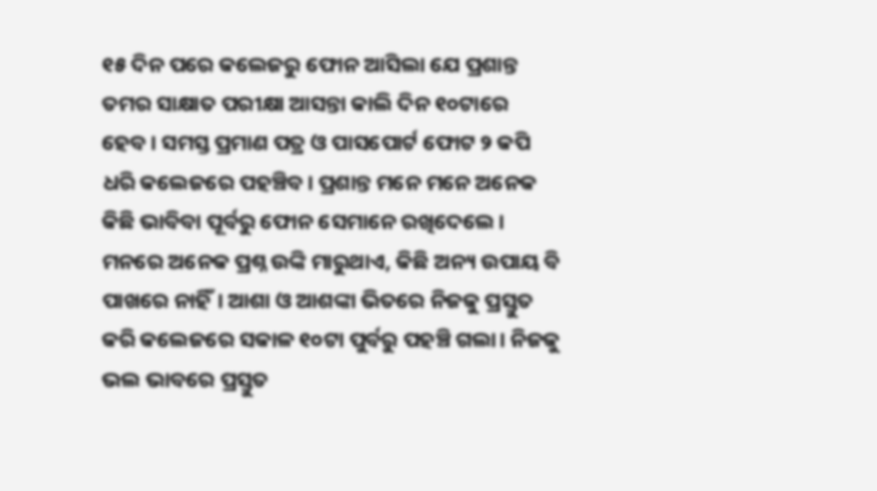୧୫ ଦିନ ପରେ କଲେଜରୁ ଫୋନ ଆସିଲା ଯେ ପ୍ରଶାନ୍ତ ତମର ସାକ୍ଷାତ ପରୀକ୍ଷା ଆସନ୍ତା କାଲି ଦିନ ୧୦ଟାରେ ହେବ। ସମସ୍ତ ପ୍ରମାଣ ପତ୍ର ଓ ପାସପୋର୍ଟ ଫୋଟ ୨ କପି ଧରି କଲେଜରେ ପହଞ୍ଚିବ। ପ୍ରଶାନ୍ତ ମନେ ମନେ ଅନେକ କିଛି ଭାବିବା ପୂର୍ବରୁ ଫୋନ ସେମାନେ ରଖିଦେଲେ। ମନରେ ଅନେକ ପ୍ରଶ୍ନ ଉଙ୍କି ମାରୁଥାଏ, କିଛି ଅନ୍ୟ ଉପାୟ ବି ପାଖରେ ନାହିଁ। ଆଶା ଓ ଆଶଙ୍କା ଭିତରେ ନିଜକୁ ପ୍ରସ୍ତୁତ କରି କଲେଜରେ ସକାଳ ୧୦ଟା ପୁର୍ବରୁ ପହଞ୍ଚି ଗଲା। ନିଜକୁ ଭଲ ଭାବରେ ପ୍ରସ୍ତୁତ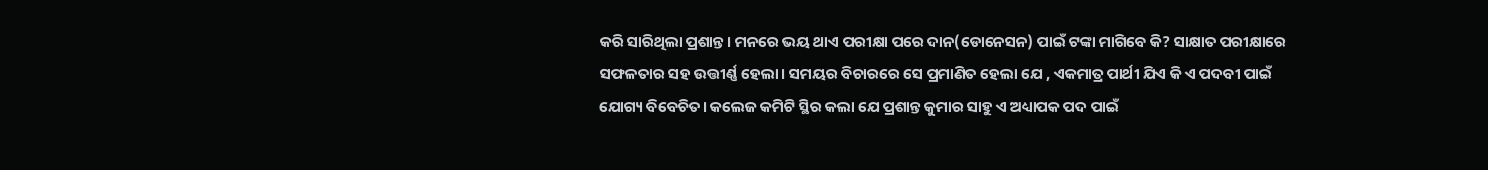କରି ସାରିଥିଲା ପ୍ରଶାନ୍ତ। ମନରେ ଭୟ ଥାଏ ପରୀକ୍ଷା ପରେ ଦାନ(ଡୋନେସନ) ପାଇଁ ଟଙ୍କା ମାଗିବେ କି? ସାକ୍ଷାତ ପରୀକ୍ଷାରେ ସଫଳତାର ସହ ଉତ୍ତୀର୍ଣ୍ଣ ହେଲା। ସମୟର ବିଚାରରେ ସେ ପ୍ରମାଣିତ ହେଲା ଯେ , ଏକମାତ୍ର ପାର୍ଥୀ ଯିଏ କି ଏ ପଦବୀ ପାଇଁ ଯୋଗ୍ୟ ବିବେଚିତ। କଲେଜ କମିଟି ସ୍ଥିର କଲା ଯେ ପ୍ରଶାନ୍ତ କୁମାର ସାହୁ ଏ ଅଧ୍ୟାପକ ପଦ ପାଇଁ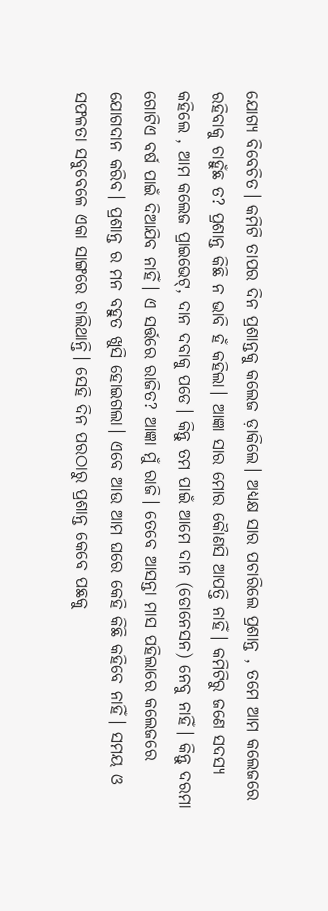ଯୋଗ୍ୟ ବିବେଚିତ। କମିଟି ତାପର ଦିନ ପ୍ରଶାନ୍ତକୁ କଲେଜ ଡ଼ାକିଲେ। ଅଧ୍ୟକ୍ଷ ସାର ପଚାରିଲେ ପ୍ରଶାନ୍ତ , ତମେ ଆମ କଲେଜରେ ରହିବାକୁ ଚାହୁଁଛ ତ? ପ୍ରଶାନ୍ତ କିଛି ନ ଭାବି ହଁ କହିଲା। ଆଜ୍ଞା ସାର ମୋର କୋୖଣସି ଆପତ୍ତି ନାହିଁ। କମିଟିରୁ ଜଣେ ସଦସ୍ୟ କହିଲେ , ଆମ କଲେଜ ପ୍ରାଇଭେଟ୍, ଦାନ ଦବାକୁ ପଡେ। କିନ୍ତୁ ତମ ପାଇଁ ଆମେ ଦାନ (ଡୋନେସନ) ନେବୁ ନାହିଁ। କିନ୍ତୁ ଦରମା ଗୋଟିଏ ବର୍ଷ ପାଇଁ ଦିଆଯିବ ନାହିଁ। ଏ ସର୍ତ୍ତରେ ରାଜିତ? ଆଜ୍ଞା ମୁଁ ରାଜି। ତେବେ ଆସନ୍ତା ମାସ ପହିଲାରେ କଲେଜରେ ଯୋଗଦାନ କରିବ। ପ୍ରଶାନ୍ତ ର ମନ ବହୁତ ଖୁସି ହୋଇଗଲା। ଏବେ ଆଉ ଆମ ଘରେ କେହି କିଛି କହିବେ ନାହିଁ। ସମୟ ଓ ସଫଳତା ସବୁବେଳେ ଏକା ସାଙ୍ଗରେ ଚାଲିଥାନ୍ତି। ସେହି ଦିନ ପରଠାରୁ ପ୍ରଶାନ୍ତ କେବେ ପଛକୁ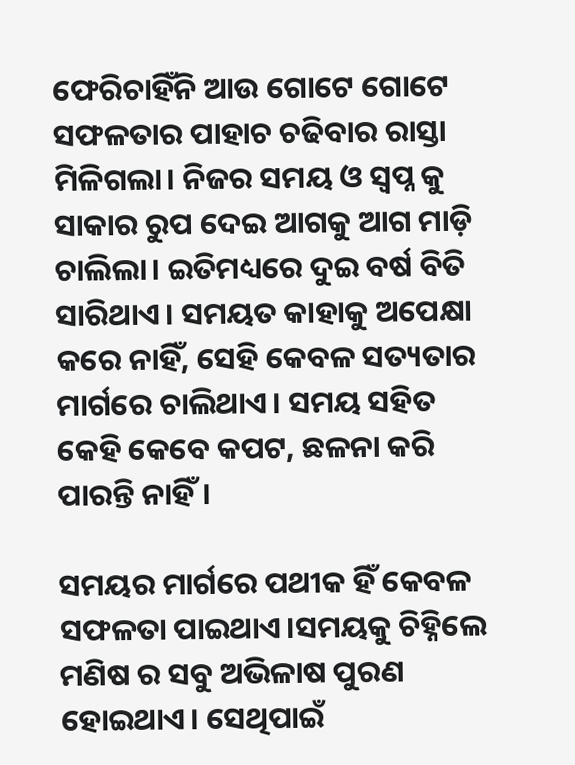ଫେରିଚାହିଁନି ଆଉ ଗୋଟେ ଗୋଟେ ସଫଳତାର ପାହାଚ ଚଢିବାର ରାସ୍ତା ମିଳିଗଲା। ନିଜର ସମୟ ଓ ସ୍ବପ୍ନ କୁ ସାକାର ରୁପ ଦେଇ ଆଗକୁ ଆଗ ମାଡ଼ି ଚାଲିଲା। ଇତିମଧ୍ୟରେ ଦୁଇ ବର୍ଷ ବିତି ସାରିଥାଏ। ସମୟତ କାହାକୁ ଅପେକ୍ଷା କରେ ନାହିଁ, ସେହି କେବଳ ସତ୍ୟତାର ମାର୍ଗରେ ଚାଲିଥାଏ। ସମୟ ସହିତ କେହି କେବେ କପଟ, ଛଳନା କରି ପାରନ୍ତି ନାହିଁ।

ସମୟର ମାର୍ଗରେ ପଥୀକ ହିଁ କେବଳ ସଫଳତା ପାଇଥାଏ।ସମୟକୁ ଚିହ୍ନିଲେ ମଣିଷ ର ସବୁ ଅଭିଳାଷ ପୁରଣ ହୋଇଥାଏ। ସେଥିପାଇଁ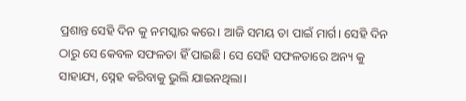ପ୍ରଶାନ୍ତ ସେହି ଦିନ କୁ ନମସ୍କାର କରେ। ଆଜି ସମୟ ତା ପାଇଁ ମାର୍ଗ। ସେହି ଦିନ ଠାରୁ ସେ କେବଳ ସଫଳତା ହିଁ ପାଇଛି। ସେ ସେହି ସଫଳତାରେ ଅନ୍ୟ କୁ ସାହାଯ୍ୟ, ସ୍ନେହ କରିବାକୁ ଭୁଲି ଯାଇନଥିଲା।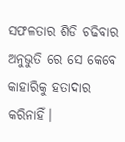ସଫଳତାର ଶିଡି ଚଢିବାର ଅନୁଭୁତି ରେ ସେ କେବେ କାହାରିକୁ ହତାଦାର କରିନାହିଁ।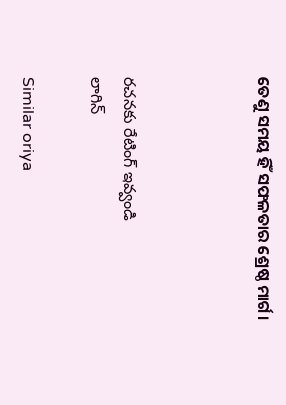ତେଣୁ ସମୟ ହିଁ ସଫଳତାର ଶ୍ରେଷ୍ଠ ମାର୍ଗ।



రచనకు రేటింగ్ ఇవ్వండి
లాగిన్

Similar oriya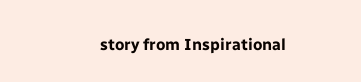story from Inspirational